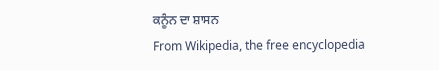ਕਨੂੰਨ ਦਾ ਸ਼ਾਸਨ
From Wikipedia, the free encyclopedia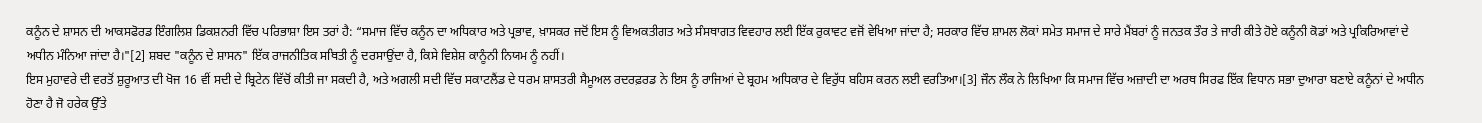ਕਨੂੰਨ ਦੇ ਸ਼ਾਸਨ ਦੀ ਆਕਸਫੋਰਡ ਇੰਗਲਿਸ਼ ਡਿਕਸ਼ਨਰੀ ਵਿੱਚ ਪਰਿਭਾਸ਼ਾ ਇਸ ਤਰਾਂ ਹੈ: “ਸਮਾਜ ਵਿੱਚ ਕਨੂੰਨ ਦਾ ਅਧਿਕਾਰ ਅਤੇ ਪ੍ਰਭਾਵ, ਖ਼ਾਸਕਰ ਜਦੋਂ ਇਸ ਨੂੰ ਵਿਅਕਤੀਗਤ ਅਤੇ ਸੰਸਥਾਗਤ ਵਿਵਹਾਰ ਲਈ ਇੱਕ ਰੁਕਾਵਟ ਵਜੋਂ ਵੇਖਿਆ ਜਾਂਦਾ ਹੈ; ਸਰਕਾਰ ਵਿੱਚ ਸ਼ਾਮਲ ਲੋਕਾਂ ਸਮੇਤ ਸਮਾਜ ਦੇ ਸਾਰੇ ਮੈਂਬਰਾਂ ਨੂੰ ਜਨਤਕ ਤੌਰ ਤੇ ਜਾਰੀ ਕੀਤੇ ਹੋਏ ਕਨੂੰਨੀ ਕੋਡਾਂ ਅਤੇ ਪ੍ਰਕਿਰਿਆਵਾਂ ਦੇ ਅਧੀਨ ਮੰਨਿਆ ਜਾਂਦਾ ਹੈ।"[2] ਸ਼ਬਦ "ਕਨੂੰਨ ਦੇ ਸ਼ਾਸਨ" ਇੱਕ ਰਾਜਨੀਤਿਕ ਸਥਿਤੀ ਨੂੰ ਦਰਸਾਉਂਦਾ ਹੈ, ਕਿਸੇ ਵਿਸ਼ੇਸ਼ ਕਾਨੂੰਨੀ ਨਿਯਮ ਨੂੰ ਨਹੀਂ।
ਇਸ ਮੁਹਾਵਰੇ ਦੀ ਵਰਤੋਂ ਸ਼ੁਰੂਆਤ ਦੀ ਖੋਜ 16 ਵੀਂ ਸਦੀ ਦੇ ਬ੍ਰਿਟੇਨ ਵਿੱਚੋਂ ਕੀਤੀ ਜਾ ਸਕਦੀ ਹੈ, ਅਤੇ ਅਗਲੀ ਸਦੀ ਵਿੱਚ ਸਕਾਟਲੈਂਡ ਦੇ ਧਰਮ ਸ਼ਾਸਤਰੀ ਸੈਮੂਅਲ ਰਦਰਫ਼ਰਡ ਨੇ ਇਸ ਨੂੰ ਰਾਜਿਆਂ ਦੇ ਬ੍ਰਹਮ ਅਧਿਕਾਰ ਦੇ ਵਿਰੁੱਧ ਬਹਿਸ ਕਰਨ ਲਈ ਵਰਤਿਆ।[3] ਜੌਨ ਲੌਕ ਨੇ ਲਿਖਿਆ ਕਿ ਸਮਾਜ ਵਿੱਚ ਅਜ਼ਾਦੀ ਦਾ ਅਰਥ ਸਿਰਫ ਇੱਕ ਵਿਧਾਨ ਸਭਾ ਦੁਆਰਾ ਬਣਾਏ ਕਨੂੰਨਾਂ ਦੇ ਅਧੀਨ ਹੋਣਾ ਹੈ ਜੋ ਹਰੇਕ ਉੱਤੇ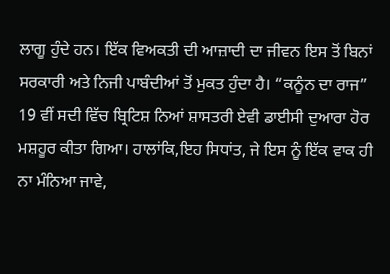ਲਾਗੂ ਹੁੰਦੇ ਹਨ। ਇੱਕ ਵਿਅਕਤੀ ਦੀ ਆਜ਼ਾਦੀ ਦਾ ਜੀਵਨ ਇਸ ਤੋਂ ਬਿਨਾਂ ਸਰਕਾਰੀ ਅਤੇ ਨਿਜੀ ਪਾਬੰਦੀਆਂ ਤੋਂ ਮੁਕਤ ਹੁੰਦਾ ਹੈ। “ਕਨੂੰਨ ਦਾ ਰਾਜ” 19 ਵੀਂ ਸਦੀ ਵਿੱਚ ਬ੍ਰਿਟਿਸ਼ ਨਿਆਂ ਸ਼ਾਸਤਰੀ ਏਵੀ ਡਾਈਸੀ ਦੁਆਰਾ ਹੋਰ ਮਸ਼ਹੂਰ ਕੀਤਾ ਗਿਆ। ਹਾਲਾਂਕਿ,ਇਹ ਸਿਧਾਂਤ, ਜੇ ਇਸ ਨੂੰ ਇੱਕ ਵਾਕ ਹੀ ਨਾ ਮੰਨਿਆ ਜਾਵੇ,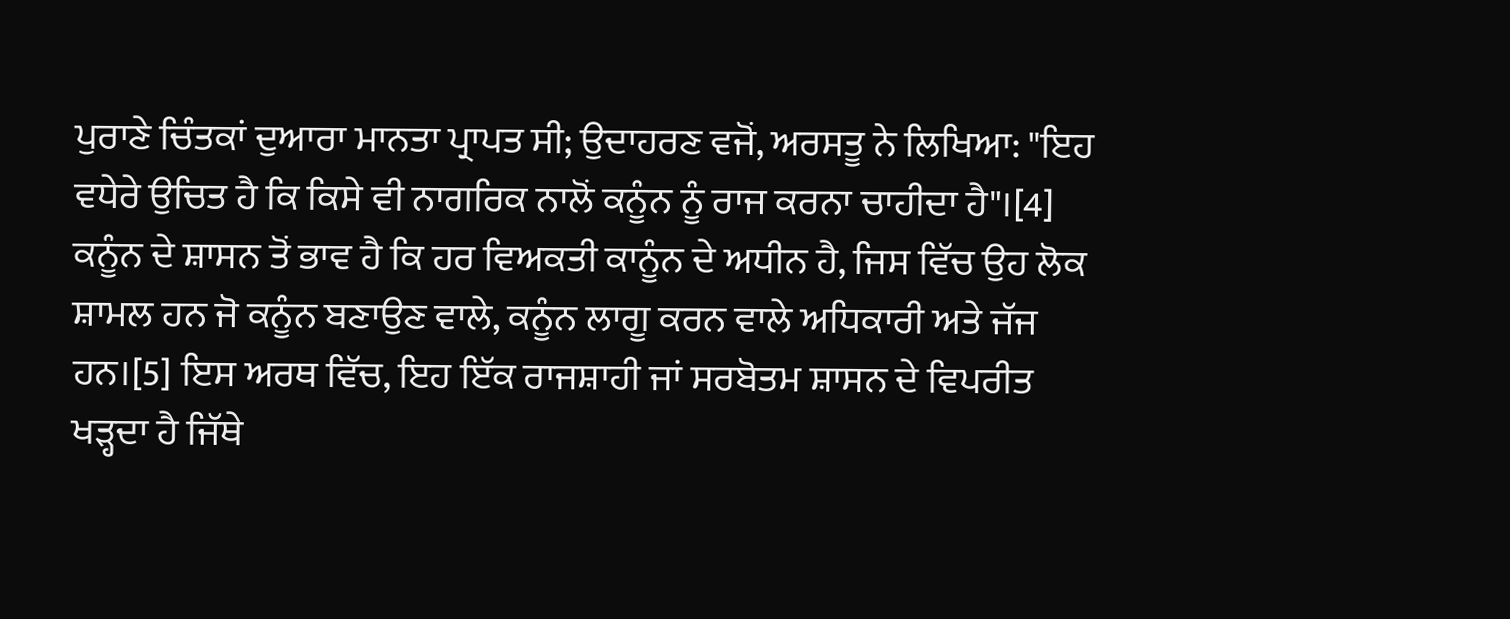ਪੁਰਾਣੇ ਚਿੰਤਕਾਂ ਦੁਆਰਾ ਮਾਨਤਾ ਪ੍ਰਾਪਤ ਸੀ; ਉਦਾਹਰਣ ਵਜੋਂ, ਅਰਸਤੂ ਨੇ ਲਿਖਿਆ: "ਇਹ ਵਧੇਰੇ ਉਚਿਤ ਹੈ ਕਿ ਕਿਸੇ ਵੀ ਨਾਗਰਿਕ ਨਾਲੋਂ ਕਨੂੰਨ ਨੂੰ ਰਾਜ ਕਰਨਾ ਚਾਹੀਦਾ ਹੈ"।[4]
ਕਨੂੰਨ ਦੇ ਸ਼ਾਸਨ ਤੋਂ ਭਾਵ ਹੈ ਕਿ ਹਰ ਵਿਅਕਤੀ ਕਾਨੂੰਨ ਦੇ ਅਧੀਨ ਹੈ, ਜਿਸ ਵਿੱਚ ਉਹ ਲੋਕ ਸ਼ਾਮਲ ਹਨ ਜੋ ਕਨੂੰਨ ਬਣਾਉਣ ਵਾਲੇ, ਕਨੂੰਨ ਲਾਗੂ ਕਰਨ ਵਾਲੇ ਅਧਿਕਾਰੀ ਅਤੇ ਜੱਜ ਹਨ।[5] ਇਸ ਅਰਥ ਵਿੱਚ, ਇਹ ਇੱਕ ਰਾਜਸ਼ਾਹੀ ਜਾਂ ਸਰਬੋਤਮ ਸ਼ਾਸਨ ਦੇ ਵਿਪਰੀਤ ਖੜ੍ਹਦਾ ਹੈ ਜਿੱਥੇ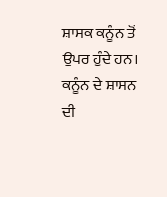ਸ਼ਾਸਕ ਕਨੂੰਨ ਤੋਂ ਉਪਰ ਹੁੰਦੇ ਹਨ। ਕਨੂੰਨ ਦੇ ਸ਼ਾਸਨ ਦੀ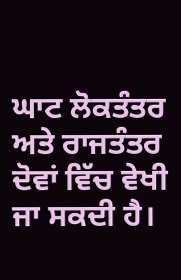ਘਾਟ ਲੋਕਤੰਤਰ ਅਤੇ ਰਾਜਤੰਤਰ ਦੋਵਾਂ ਵਿੱਚ ਵੇਖੀ ਜਾ ਸਕਦੀ ਹੈ।